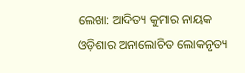ଲେଖା: ଆଦିତ୍ୟ କୁମାର ନାୟକ
ଓଡ଼ିଶାର ଅନାଲୋଚିତ ଲୋକନୃତ୍ୟ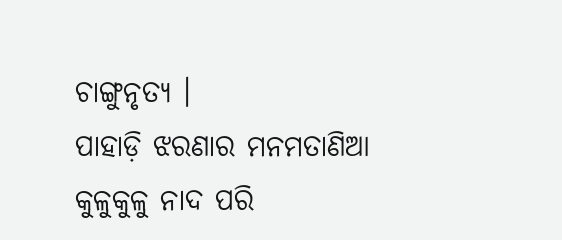ଚାଙ୍ଗୁନୃତ୍ୟ ।
ପାହାଡ଼ି ଝରଣାର ମନମତାଣିଆ କୁଳୁକୁଳୁ ନାଦ ପରି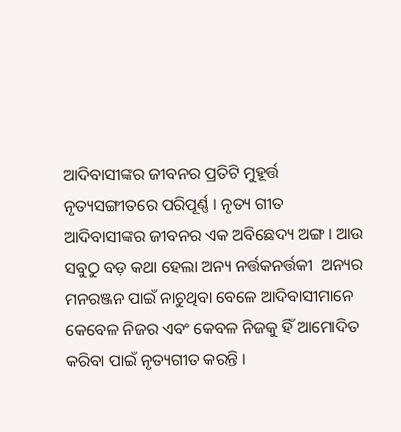ଆଦିବାସୀଙ୍କର ଜୀବନର ପ୍ରତିଟି ମୁହୂର୍ତ୍ତ ନୃତ୍ୟସଙ୍ଗୀତରେ ପରିପୂର୍ଣ୍ଣ । ନୃତ୍ୟ ଗୀତ ଆଦିବାସୀଙ୍କର ଜୀବନର ଏକ ଅବିଛେଦ୍ୟ ଅଙ୍ଗ । ଆଉ ସବୁଠୁ ବଡ଼ କଥା ହେଲା ଅନ୍ୟ ନର୍ତ୍ତକନର୍ତ୍ତକୀ  ଅନ୍ୟର ମନରଞ୍ଜନ ପାଇଁ ନାଚୁଥିବା ବେଳେ ଆଦିବାସୀମାନେ କେବେଳ ନିଜର ଏବଂ କେବଳ ନିଜକୁ ହିଁ ଆମୋଦିତ କରିବା ପାଇଁ ନୃତ୍ୟଗୀତ କରନ୍ତି ।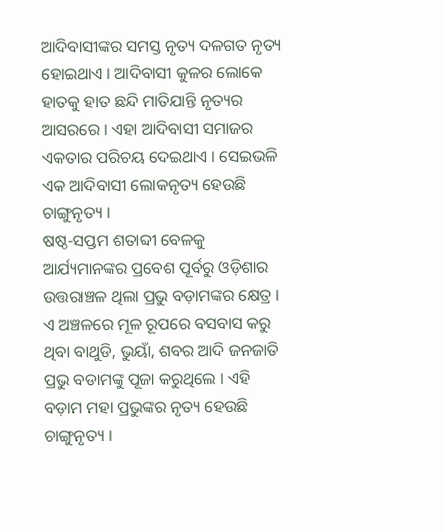ଆଦିବାସୀଙ୍କର ସମସ୍ତ ନୃତ୍ୟ ଦଳଗତ ନୃତ୍ୟ ହୋଇଥାଏ । ଆଦିବାସୀ କୁଳର ଲୋକେ ହାତକୁ ହାତ ଛନ୍ଦି ମାତିଯାନ୍ତି ନୃତ୍ୟର ଆସରରେ । ଏହା ଆଦିବାସୀ ସମାଜର ଏକତାର ପରିଚୟ ଦେଇଥାଏ । ସେଇଭଳି ଏକ ଆଦିବାସୀ ଲୋକନୃତ୍ୟ ହେଉଛି ଚାଙ୍ଗୁନୃତ୍ୟ ।
ଷଷ୍ଠ-ସପ୍ତମ ଶତାବ୍ଦୀ ବେଳକୁ ଆର୍ଯ୍ୟମାନଙ୍କର ପ୍ରବେଶ ପୂର୍ବରୁ ଓଡ଼ିଶାର ଉତ୍ତରାଞ୍ଚଳ ଥିଲା ପ୍ରଭୁ ବଡ଼ାମଙ୍କର କ୍ଷେତ୍ର । ଏ ଅଞ୍ଚଳରେ ମୂଳ ରୂପରେ ବସବାସ କରୁ ଥିବା ବାଥୁଡି, ଭୁୟାଁ, ଶବର ଆଦି ଜନଜାତି ପ୍ରଭୁ ବଡାମଙ୍କୁ ପୂଜା କରୁଥିଲେ । ଏହି ବଡ଼ାମ ମହା ପ୍ରଭୁଙ୍କର ନୃତ୍ୟ ହେଉଛି ଚାଙ୍ଗୁନୃତ୍ୟ ।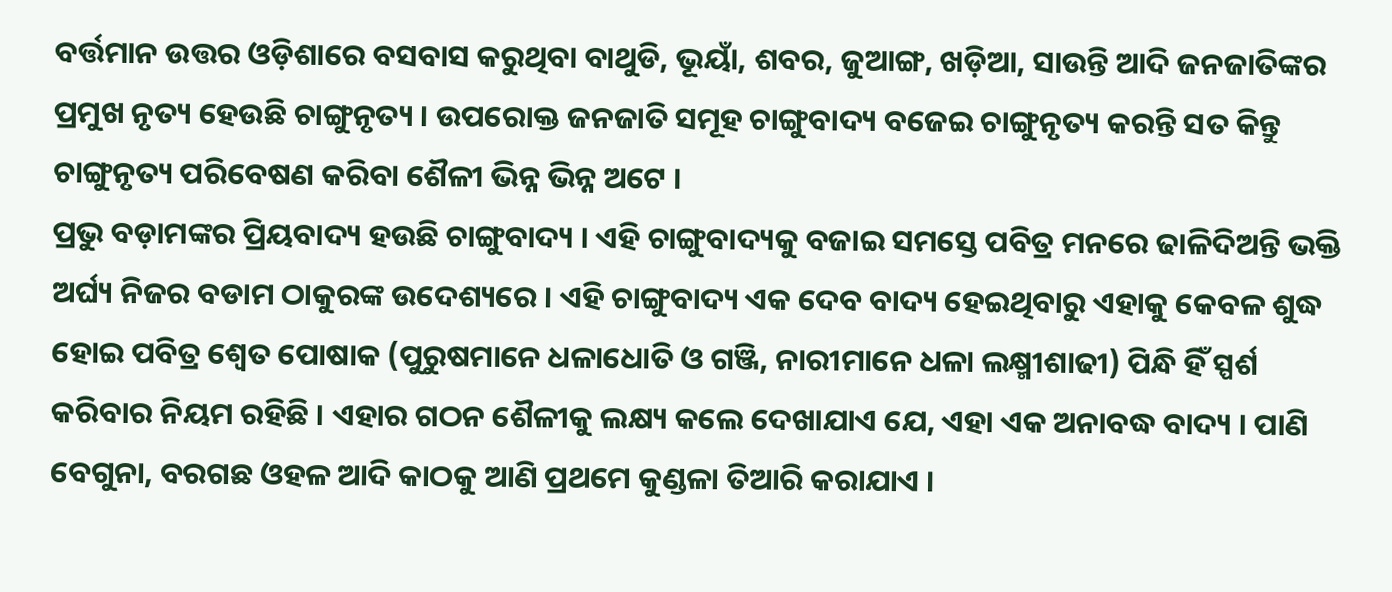ବର୍ତ୍ତମାନ ଉତ୍ତର ଓଡ଼ିଶାରେ ବସବାସ କରୁଥିବା ବାଥୁଡି, ଭୂୟାଁ, ଶବର, ଜୁଆଙ୍ଗ, ଖଡ଼ିଆ, ସାଉନ୍ତି ଆଦି ଜନଜାତିଙ୍କର ପ୍ରମୁଖ ନୃତ୍ୟ ହେଉଛି ଚାଙ୍ଗୁନୃତ୍ୟ । ଉପରୋକ୍ତ ଜନଜାତି ସମୂହ ଚାଙ୍ଗୁବାଦ୍ୟ ବଜେଇ ଚାଙ୍ଗୁନୃତ୍ୟ କରନ୍ତି ସତ କିନ୍ତୁ ଚାଙ୍ଗୁନୃତ୍ୟ ପରିବେଷଣ କରିବା ଶୈଳୀ ଭିନ୍ନ ଭିନ୍ନ ଅଟେ ।
ପ୍ରଭୁ ବଡ଼ାମଙ୍କର ପ୍ରିୟବାଦ୍ୟ ହଉଛି ଚାଙ୍ଗୁବାଦ୍ୟ । ଏହି ଚାଙ୍ଗୁବାଦ୍ୟକୁ ବଜାଇ ସମସ୍ତେ ପବିତ୍ର ମନରେ ଢାଳିଦିଅନ୍ତି ଭକ୍ତି ଅର୍ଘ୍ୟ ନିଜର ବଡାମ ଠାକୁରଙ୍କ ଉଦେଶ୍ୟରେ । ଏହି ଚାଙ୍ଗୁବାଦ୍ୟ ଏକ ଦେବ ବାଦ୍ୟ ହେଇଥିବାରୁ ଏହାକୁ କେବଳ ଶୁଦ୍ଧ ହୋଇ ପବିତ୍ର ଶ୍ଵେତ ପୋଷାକ (ପୁରୁଷମାନେ ଧଳାଧୋତି ଓ ଗଞ୍ଜି, ନାରୀମାନେ ଧଳା ଲକ୍ଷ୍ମୀଶାଢୀ) ପିନ୍ଧି ହିଁ ସ୍ପର୍ଶ କରିବାର ନିୟମ ରହିଛି । ଏହାର ଗଠନ ଶୈଳୀକୁ ଲକ୍ଷ୍ୟ କଲେ ଦେଖାଯାଏ ଯେ, ଏହା ଏକ ଅନାବଦ୍ଧ ବାଦ୍ୟ । ପାଣି ବେଗୁନା, ବରଗଛ ଓହଳ ଆଦି କାଠକୁ ଆଣି ପ୍ରଥମେ କୁଣ୍ଡଳା ତିଆରି କରାଯାଏ ।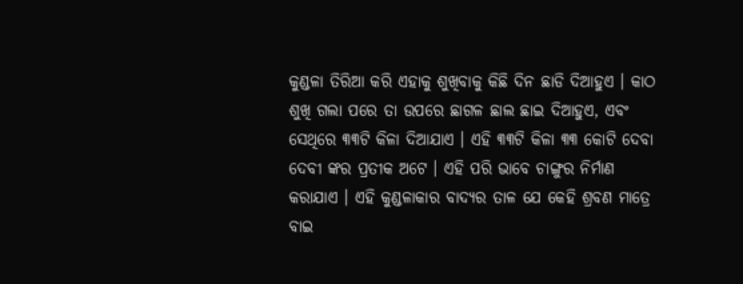କୁଣ୍ଡଳା ତିରିଆ କରି ଏହାକୁ ଶୁଖିବାକୁ କିଛି ଦିନ ଛାଡି ଦିଆହୁଏ । କାଠ ଶୁଖି ଗଲା ପରେ ତା ଉପରେ ଛାଗଳ ଛାଲ ଛାଇ ଦିଆହୁଏ, ଏବଂ ସେଥିରେ ୩୩ଟି କିଳା ଦିଆଯାଏ । ଏହି ୩୩ଟି କିଳା ୩୩ କୋଟି ଦେବା ଦେବୀ ଙ୍କର ପ୍ରତୀକ ଅଟେ । ଏହି ପରି ଭାବେ ଚାଙ୍ଗୁର ନିର୍ମାଣ କରାଯାଏ । ଏହି କୁଣ୍ଡଳାକାର ବାଦ୍ୟର ତାଳ ଯେ କେହି ଶ୍ରବଣ ମାତ୍ରେ ବାଇ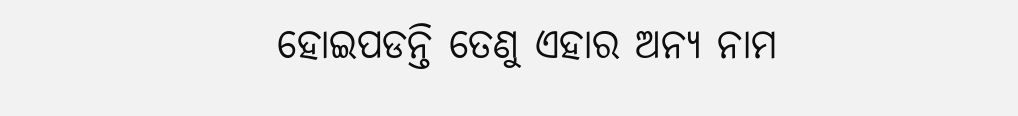ହୋଇପଡନ୍ତି ତେଣୁ ଏହାର ଅନ୍ୟ ନାମ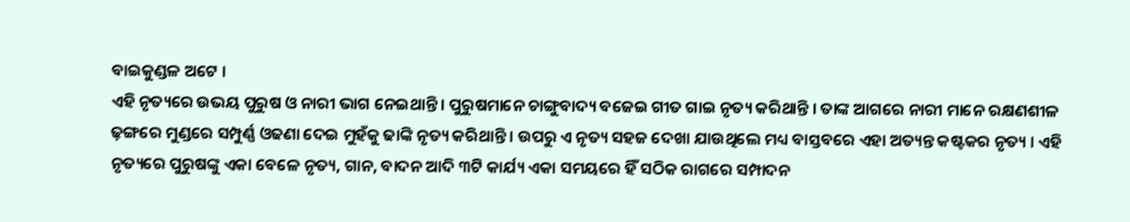ବାଇକୁଣ୍ଡଳ ଅଟେ ।
ଏହି ନୃତ୍ୟରେ ଉଭୟ ପୁରୁଷ ଓ ନାରୀ ଭାଗ ନେଇଥାନ୍ତି । ପୁରୁଷମାନେ ଚାଙ୍ଗୁବାଦ୍ୟ ବଜେଇ ଗୀତ ଗାଇ ନୃତ୍ୟ କରିଥାନ୍ତି । ତାଙ୍କ ଆଗରେ ନାରୀ ମାନେ ରକ୍ଷଣଶୀଳ ଢ଼ଙ୍ଗରେ ମୁଣ୍ଡରେ ସମ୍ପୁର୍ଣ୍ଣ ଓଢଣା ଦେଇ ମୁହଁକୁ ଢାଙ୍କି ନୃତ୍ୟ କରିଥାନ୍ତି । ଉପରୁ ଏ ନୃତ୍ୟ ସହଜ ଦେଖା ଯାଉଥିଲେ ମଧ୍ୟ ବାସ୍ତବରେ ଏହା ଅତ୍ୟନ୍ତ କଷ୍ଟକର ନୃତ୍ୟ । ଏହି ନୃତ୍ୟରେ ପୁରୁଷଙ୍କୁ ଏକା ବେଳେ ନୃତ୍ୟ, ଗାନ, ବାଦନ ଆଦି ୩ଟି କାର୍ଯ୍ୟ ଏକା ସମୟରେ ହିଁ ସଠିକ ରାଗରେ ସମ୍ପାଦନ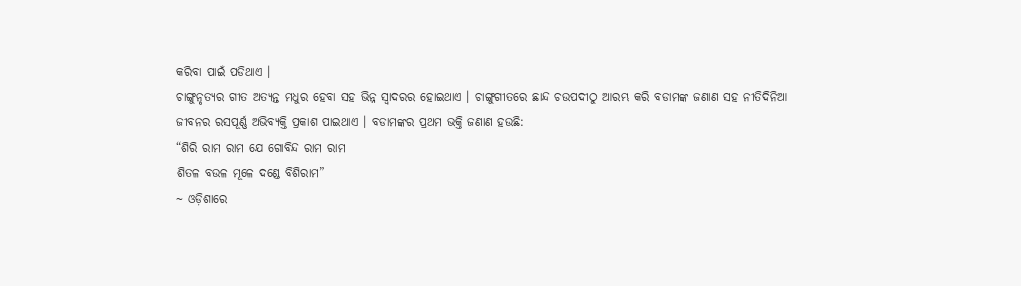କରିବା ପାଇଁ ପଡିଥାଏ ।
ଚାଙ୍ଗୁନୃତ୍ୟର ଗୀତ ଅତ୍ୟନ୍ତ ମଧୁର ହେବା ସହ ଭିନ୍ନ ସ୍ୱାଦରର ହୋଇଥାଏ । ଚାଙ୍ଗୁଗୀତରେ ଛାନ୍ଦ ଚଉପଦୀଠୁ ଆରମ୍ଭ କରି ବଡାମଙ୍କ ଜଣାଣ ସହ ନୀତିଦିନିଆ ଜୀବନର ରସପୂର୍ଣ୍ଣ ଅଭିବ୍ୟକ୍ତି ପ୍ରକାଶ ପାଇଥାଏ । ବଡାମଙ୍କର ପ୍ରଥମ ଭକ୍ତି ଜଣାଣ ହଉଛି:
“ଶିରି ରାମ ରାମ ଯେ ଗୋବିନ୍ଦ ରାମ ରାମ
ଶିତଳ ବଉଳ ମୂଳେ ଦଣ୍ଡେ ବିଶିରାମ”
~ ଓଡ଼ିଶାରେ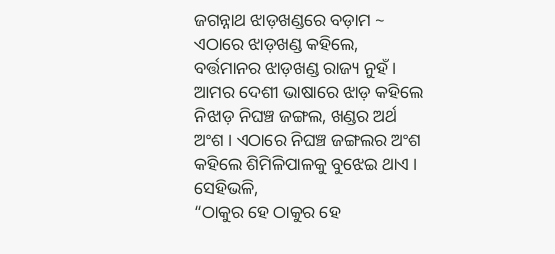ଜଗନ୍ନାଥ ଝାଡ଼ଖଣ୍ଡରେ ବଡ଼ାମ ~
ଏଠାରେ ଝାଡ଼ଖଣ୍ଡ କହିଲେ, ବର୍ତ୍ତମାନର ଝାଡ଼ଖଣ୍ଡ ରାଜ୍ୟ ନୁହଁ । ଆମର ଦେଶୀ ଭାଷାରେ ଝାଡ଼ କହିଲେ ନିଝାଡ଼ ନିଘଞ୍ଚ ଜଙ୍ଗଲ, ଖଣ୍ଡର ଅର୍ଥ ଅଂଶ । ଏଠାରେ ନିଘଞ୍ଚ ଜଙ୍ଗଲର ଅଂଶ କହିଲେ ଶିମିଳିପାଳକୁ ବୁଝେଇ ଥାଏ । ସେହିଭଳି,
“ଠାକୁର ହେ ଠାକୁର ହେ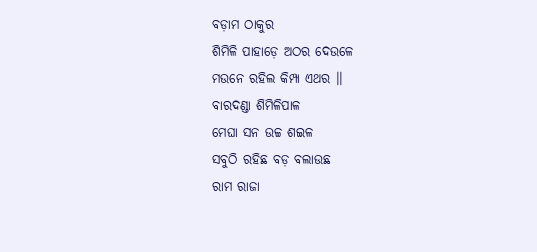ବଡ଼ାମ ଠାକୁର
ଶିମିଳି ପାହାଡ଼େ ଅଠର ଦେଉଳେ
ମଉନେ ରହିଲ କିମ୍ପା ଏଥର ।।
ବାରଦଣ୍ଡା ଶିମିଳିପାଳ
ମେଘା ସନ ଉଚ୍ଚ ଶଇଳ
ସବୁଠି ରହିଛ ବଡ଼ ବଲାଉଛ
ରାମ ରାଜା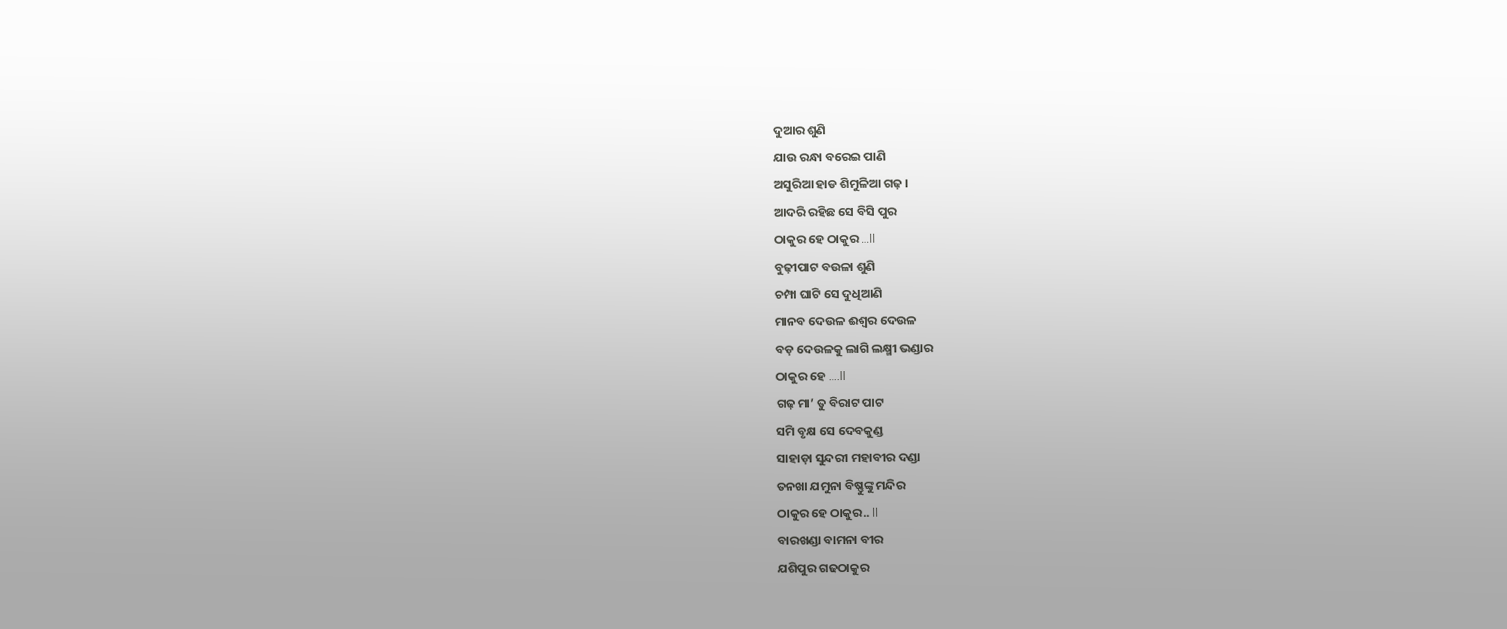ଦୁଆର ଶୁଣି
ଯାଉ ରନ୍ଧା ବରେଇ ପାଣି
ଅସୁରିଆ ହାଡ ଶିମୁଳିଆ ଗଢ଼ ।
ଆଦରି ରହିଛ ସେ ବିସି ପୁର
ଠାକୁର ହେ ଠାକୁର …ll
ବୁଢ଼ୀପାଟ ବଉଳା ଶୁଣି
ଚମ୍ପା ଘାଟି ସେ ଦୁଧିଆଣି
ମାନବ ଦେଉଳ ଈଶ୍ୱର ଦେଉଳ
ବଡ଼ ଦେଉଳକୁ ଲାଗି ଲକ୍ଷ୍ମୀ ଭଣ୍ଡାର
ଠାକୁର ହେ ….ll
ଗଢ଼ ମା’ ତୁ ବିରାଟ ପାଟ
ସମି ବୃକ୍ଷ ସେ ଦେବକୁଣ୍ଡ
ସାହାଡ଼ା ସୁନ୍ଦରୀ ମହାବୀର ଦଣ୍ଡା
ତନଖା ଯମୁନା ବିଷ୍ଣୁଙ୍କୁ ମନ୍ଦିର
ଠାକୁର ହେ ଠାକୁର.. ll
ବାରଖଣ୍ଡା ବାମନା ବୀର
ଯଶିପୁର ଗଢଠାକୁର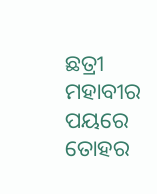ଛତ୍ରୀ ମହାବୀର ପୟରେ ତୋହର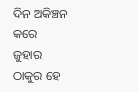ଦିନ ଅକିଞ୍ଚନ କରେ ଜୁହାର
ଠାକୁର ହେ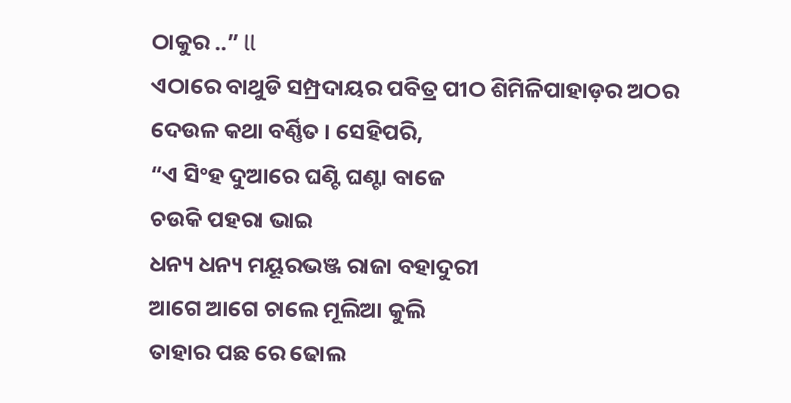ଠାକୁର ..” ll
ଏଠାରେ ବାଥୁଡି ସମ୍ପ୍ରଦାୟର ପବିତ୍ର ପୀଠ ଶିମିଳିପାହାଡ଼ର ଅଠର ଦେଉଳ କଥା ବର୍ଣ୍ଣିତ । ସେହିପରି,
“ଏ ସିଂହ ଦୁଆରେ ଘଣ୍ଟି ଘଣ୍ଟା ବାଜେ
ଚଉକି ପହରା ଭାଇ
ଧନ୍ୟ ଧନ୍ୟ ମୟୂରଭଞ୍ଜ ରାଜା ବହାଦୁରୀ
ଆଗେ ଆଗେ ଚାଲେ ମୂଲିଆ କୁଲି
ତାହାର ପଛ ରେ ଢୋଲ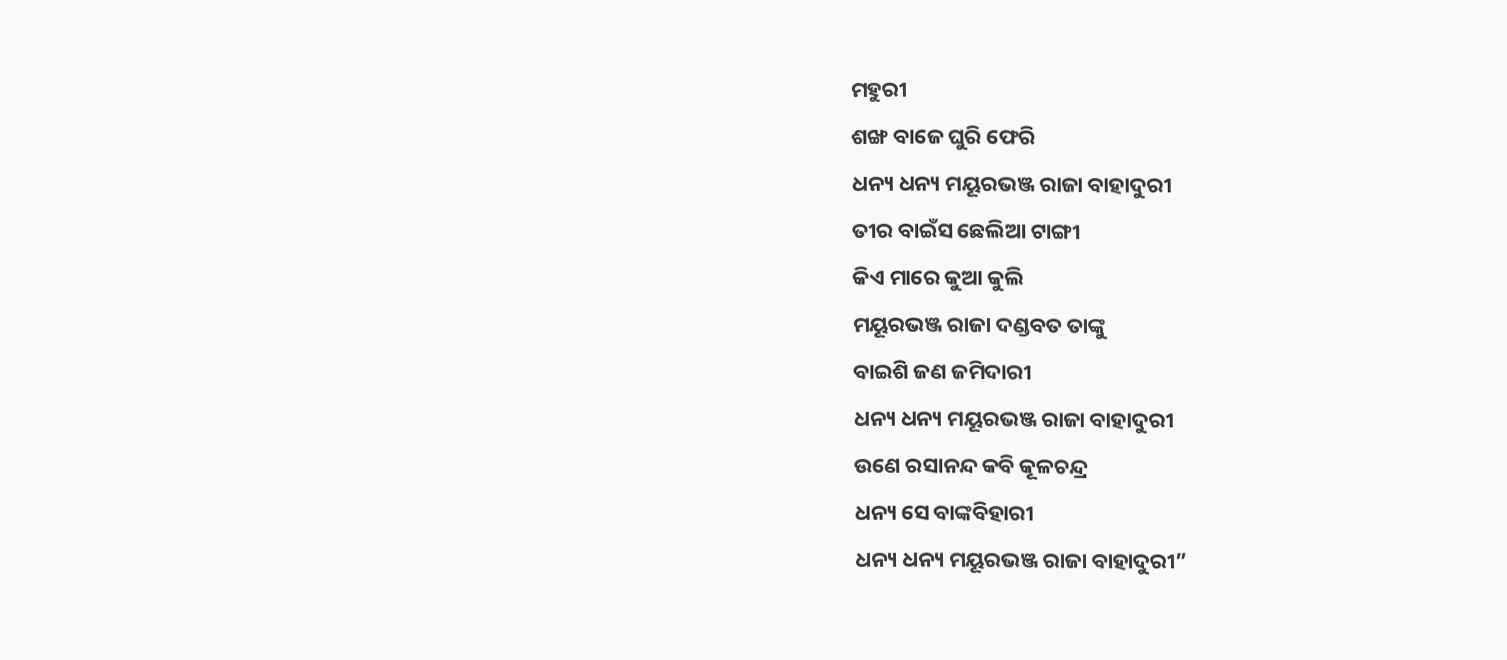ମହୁରୀ
ଶଙ୍ଖ ବାଜେ ଘୁରି ଫେରି
ଧନ୍ୟ ଧନ୍ୟ ମୟୂରଭଞ୍ଜ ରାଜା ବାହାଦୁରୀ
ତୀର ବାଇଁସ ଛେଲିଆ ଟାଙ୍ଗୀ
କିଏ ମାରେ କୁଆ କୁଲି
ମୟୂରଭଞ୍ଜ ରାଜା ଦଣ୍ଡବତ ତାଙ୍କୁ
ବାଇଶି ଜଣ ଜମିଦାରୀ
ଧନ୍ୟ ଧନ୍ୟ ମୟୂରଭଞ୍ଜ ରାଜା ବାହାଦୁରୀ
ଉଣେ ରସାନନ୍ଦ କବି କୂଳଚନ୍ଦ୍ର
ଧନ୍ୟ ସେ ବାଙ୍କବିହାରୀ
ଧନ୍ୟ ଧନ୍ୟ ମୟୂରଭଞ୍ଜ ରାଜା ବାହାଦୁରୀ”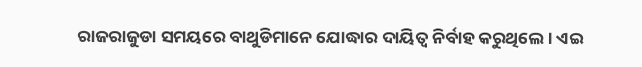ରାଜରାଜୁଡା ସମୟରେ ବାଥୁଡିମାନେ ଯୋଦ୍ଧାର ଦାୟିତ୍ୱ ନିର୍ବାହ କରୁଥିଲେ । ଏଇ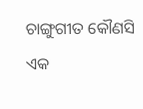ଚାଙ୍ଗୁଗୀତ କୌଣସି ଏକ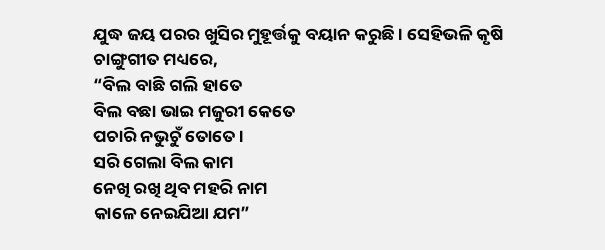ଯୁଦ୍ଧ ଜୟ ପରର ଖୁସିର ମୁହୂର୍ତ୍ତକୁ ବୟାନ କରୁଛି । ସେହିଭଳି କୃଷି ଚାଙ୍ଗୁଗୀତ ମଧ୍ୟରେ,
“ବିଲ ବାଛି ଗଲି ହାତେ
ବିଲ ବଛା ଭାଇ ମଜୁରୀ କେତେ
ପଚାରି ନଭୁଚୁଁ ତୋତେ ।
ସରି ଗେଲା ବିଲ କାମ
ନେଖି ରଖି ଥିବ ମହରି ନାମ
କାଳେ ନେଇଯିଆ ଯମ”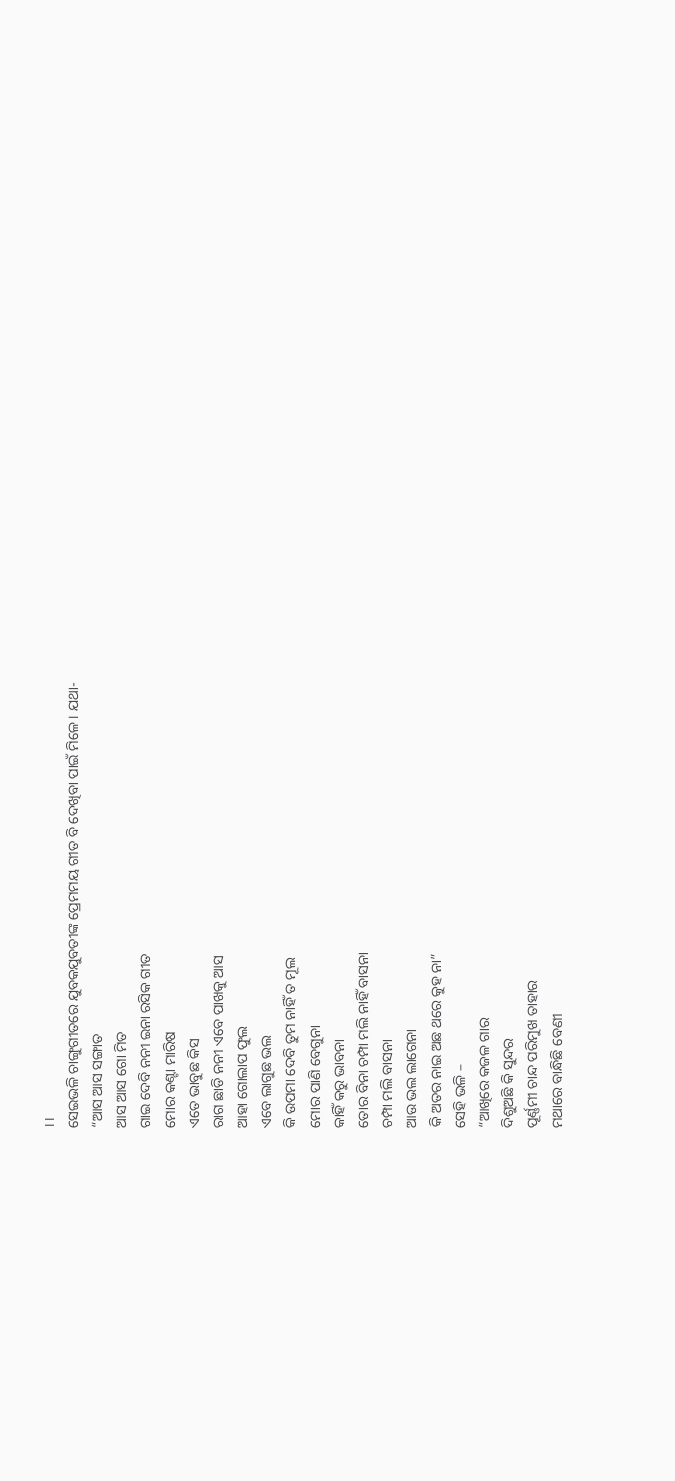।।
ସେଇଭଳି ଚାଙ୍ଗୁଗୀତରେ ଯୁବକଯୁବତୀଙ୍କ ପ୍ରେମମୟ ଗୀତ ବି ଦେଖିବା ପାଇଁ ମିଳେ । ଯଥା-
“ଆସ ଆସ ସଙ୍ଗାତ
ଆସ ଆସ ଗୋ ମିତ
ଗାଇ ଦେବି ନନୀ ଇନା ରସିକ ଗୀତ
ମୋର କଣ୍ଟା ମାରିଷ
ଏତେ ଭାବୁଛ କିସ
ରାଗ ଛାଡି ନନୀ ଏବେ ପାଖକୁ ଆସ
ଆହା ଗୋଲାପ ଫୁଲ
ଏବେ ଲାଗୁଛ ଭଲ
କି ଉପମା ଦେବି ତୁମ ନାହିଁ ତ ମୂଲ
ମୋର ପାଣି ବେଗୁନା
କାହିଁ କରୁ ଭାବନା
ତୋର ବିନା ଚମ୍ପା ମଲି ନାହିଁ ବାସନା
ଚମ୍ପା ମଲି ବାସନା
ଆଉ ଭଲ ଲାଗେନା
କି ଅତର ନାଇ ଅଛ ଥରେ କୁହ ନା”
ସେହି ଭଳି –
“ଆଖିରେ କଜଳ ଗାର
ଦିଶୁଅଛି କି ସୁନ୍ଦର
ପୂର୍ଣ୍ଣମୀ ଚାନ୍ଦ ପରିମୁଖ ତାହାର
ମଥାରେ ବାନ୍ଧିଛି ବେଣୀ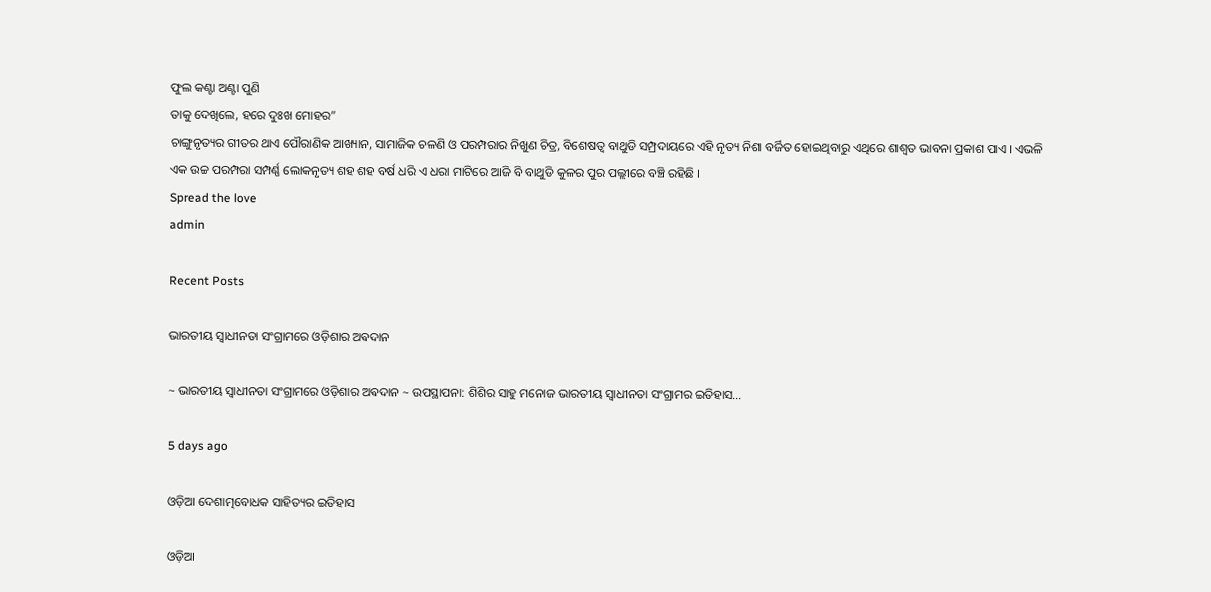ଫୁଲ କଣ୍ଟା ଅଣ୍ଟା ପୁଣି
ତାକୁ ଦେଖିଲେ, ହରେ ଦୁଃଖ ମୋହର”
ଚାଙ୍ଗୁନୃତ୍ୟର ଗୀତର ଥାଏ ପୌରାଣିକ ଆଖ୍ୟାନ, ସାମାଜିକ ଚଳଣି ଓ ପରମ୍ପରାର ନିଖୁଣ ଚିତ୍ର, ବିଶେଷତ୍ୱ ବାଥୁଡି ସମ୍ପ୍ରଦାୟରେ ଏହି ନୃତ୍ୟ ନିଶା ବର୍ଜିତ ହୋଇଥିବାରୁ ଏଥିରେ ଶାଶ୍ୱତ ଭାବନା ପ୍ରକାଶ ପାଏ । ଏଭଳି ଏକ ଉଚ୍ଚ ପରମ୍ପରା ସମ୍ପର୍ଣ୍ଣ ଲୋକନୃତ୍ୟ ଶହ ଶହ ବର୍ଷ ଧରି ଏ ଧରା ମାଟିରେ ଆଜି ବି ବାଥୁଡି କୁଳର ପୁର ପଲ୍ଲୀରେ ବଞ୍ଚି ରହିଛି ।
Spread the love
admin

Recent Posts

ଭାରତୀୟ ସ୍ୱାଧୀନତା ସଂଗ୍ରାମରେ ଓଡ଼ିଶାର ଅଵଦାନ

~ ଭାରତୀୟ ସ୍ୱାଧୀନତା ସଂଗ୍ରାମରେ ଓଡ଼ିଶାର ଅଵଦାନ ~ ଉପସ୍ଥାପନା: ଶିଶିର ସାହୁ ମନୋଜ ଭାରତୀୟ ସ୍ଵାଧୀନତା ସଂଗ୍ରାମର ଇତିହାସ…

5 days ago

ଓଡ଼ିଆ ଦେଶାତ୍ମବୋଧକ ସାହିତ୍ୟର ଇତିହାସ

ଓଡ଼ିଆ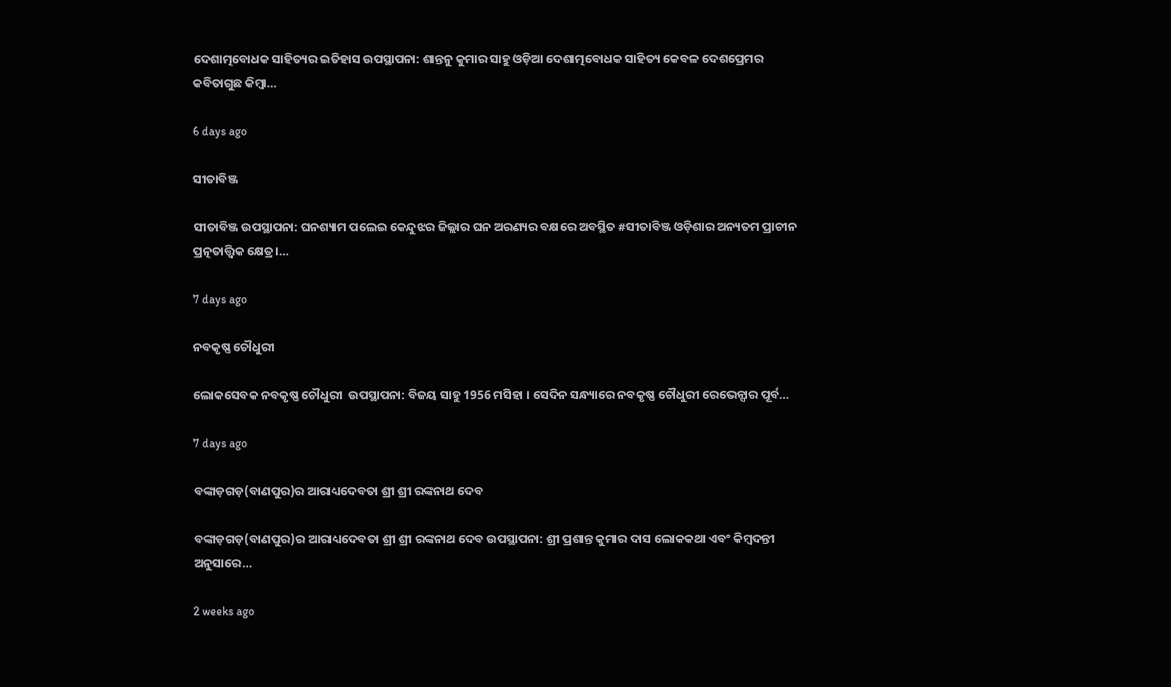ଦେଶାତ୍ମବୋଧକ ସାହିତ୍ୟର ଇତିହାସ ଉପସ୍ଥାପନା: ଶାନ୍ତନୁ କୁମାର ସାହୁ ଓଡ଼ିଆ ଦେଶାତ୍ମବୋଧକ ସାହିତ୍ୟ କେବଳ ଦେଶପ୍ରେମର କବିତାଗୁଛ କିମ୍ବା…

6 days ago

ସୀତାବିଞ୍ଜ

ସୀତାବିଞ୍ଜ ଉପସ୍ଥାପନା: ଘନଶ୍ୟାମ ପଲେଇ କେନ୍ଦୁଝର ଜିଲ୍ଲାର ଘନ ଅରଣ୍ୟର ବକ୍ଷରେ ଅବସ୍ଥିତ #ସୀତାବିଞ୍ଜ ଓଡ଼ିଶାର ଅନ୍ୟତମ ପ୍ରାଚୀନ ପ୍ରତ୍ନତାତ୍ତ୍ୱିକ କ୍ଷେତ୍ର।…

7 days ago

ନବକୃଷ୍ଣ ଚୌଧୁରୀ

ଲୋକସେବକ ନବକୃଷ୍ଣ ଚୌଧୁରୀ  ଉପସ୍ଥାପନା: ବିଜୟ ସାହୁ 1956 ମସିହା । ସେଦିନ ସନ୍ଧ୍ୟାରେ ନବକୃଷ୍ଣ ଚୌଧୁରୀ ରେଭେନ୍ସାର ପୂର୍ବ…

7 days ago

ବଙ୍କାଡ଼ଗଡ଼(ବାଣପୁର)ର ଆରାଧ୍ୟଦେବତା ଶ୍ରୀ ଶ୍ରୀ ରଙ୍କନାଥ ଦେବ

ବଙ୍କାଡ଼ଗଡ଼(ବାଣପୁର)ର ଆରାଧ୍ୟଦେବତା ଶ୍ରୀ ଶ୍ରୀ ରଙ୍କନାଥ ଦେବ ଉପସ୍ଥାପନା: ଶ୍ରୀ ପ୍ରଶାନ୍ତ କୁମାର ଦାସ ଲୋକକଥା ଏବଂ କିମ୍ବଦନ୍ତୀ ଅନୁସାରେ…

2 weeks ago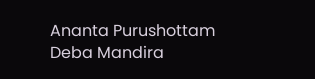Ananta Purushottam Deba Mandira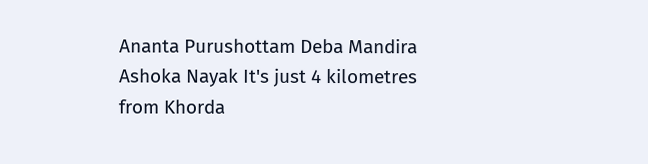Ananta Purushottam Deba Mandira Ashoka Nayak It's just 4 kilometres from Khorda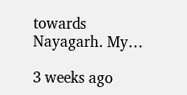towards Nayagarh. My…

3 weeks ago